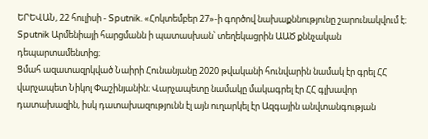ԵՐԵՎԱՆ, 22 հուլիսի - Sputnik. «Հոկտեմբեր 27»-ի գործով նախաքննությունը շարունակվում է։ Sputnik Արմենիայի հարցմանն ի պատասխան՝ տեղեկացրին ԱԱԾ քննչական դեպարտամենտից։
Ցմահ ազատազրկված Նաիրի Հունանյանը 2020 թվականի հունվարին նամակ էր գրել ՀՀ վարչապետ Նիկոլ Փաշինյանին։ Վարչապետը նամակը մակագրել էր ՀՀ գլխավոր դատախազին, իսկ դատախազությունն էլ այն ուղարկել էր Ազգային անվտանգության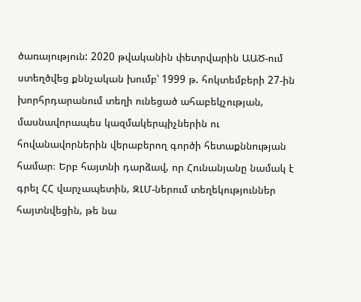ծառայություն: 2020 թվականին փետրվարին ԱԱԾ-ում ստեղծվեց քննչական խումբ՝ 1999 թ. հոկտեմբերի 27-ին խորհրդարանում տեղի ունեցած ահաբեկչության, մասնավորապես կազմակերպիչներին ու հովանավորներին վերաբերող գործի հետաքննության համար։ Երբ հայտնի դարձավ, որ Հունանյանը նամակ է գրել ՀՀ վարչապետին, ԶԼՄ-ներում տեղեկություններ հայտնվեցին, թե նա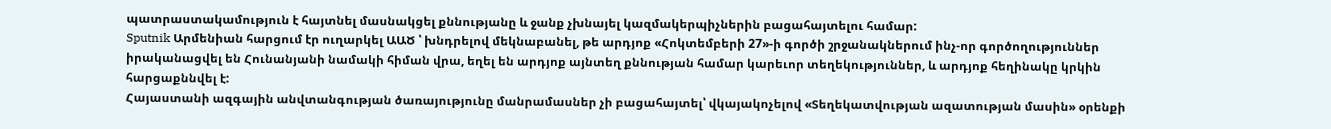պատրաստակամություն է հայտնել մասնակցել քննությանը և ջանք չխնայել կազմակերպիչներին բացահայտելու համար:
Sputnik Արմենիան հարցում էր ուղարկել ԱԱԾ ՝ խնդրելով մեկնաբանել, թե արդյոք «Հոկտեմբերի 27»-ի գործի շրջանակներում ինչ-որ գործողություններ իրականացվել են Հունանյանի նամակի հիման վրա, եղել են արդյոք այնտեղ քննության համար կարեւոր տեղեկություններ, և արդյոք հեղինակը կրկին հարցաքննվել է:
Հայաստանի ազգային անվտանգության ծառայությունը մանրամասներ չի բացահայտել՝ վկայակոչելով «Տեղեկատվության ազատության մասին» օրենքի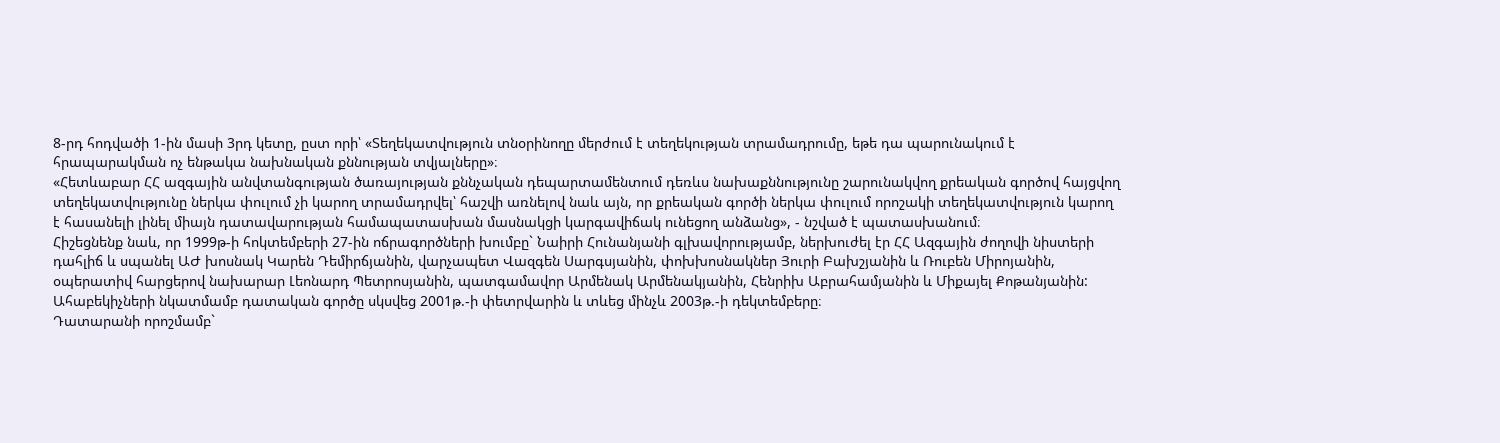8-րդ հոդվածի 1-ին մասի 3րդ կետը, ըստ որի՝ «Տեղեկատվություն տնօրինողը մերժում է տեղեկության տրամադրումը, եթե դա պարունակում է հրապարակման ոչ ենթակա նախնական քննության տվյալները»։
«Հետևաբար ՀՀ ազգային անվտանգության ծառայության քննչական դեպարտամենտում դեռևս նախաքննությունը շարունակվող քրեական գործով հայցվող տեղեկատվությունը ներկա փուլում չի կարող տրամադրվել՝ հաշվի առնելով նաև այն, որ քրեական գործի ներկա փուլում որոշակի տեղեկատվություն կարող է հասանելի լինել միայն դատավարության համապատասխան մասնակցի կարգավիճակ ունեցող անձանց», - նշված է պատասխանում։
Հիշեցնենք նաև, որ 1999թ-ի հոկտեմբերի 27-ին ոճրագործների խումբը` Նաիրի Հունանյանի գլխավորությամբ, ներխուժել էր ՀՀ Ազգային ժողովի նիստերի դահլիճ և սպանել ԱԺ խոսնակ Կարեն Դեմիրճյանին, վարչապետ Վազգեն Սարգսյանին, փոխխոսնակներ Յուրի Բախշյանին և Ռուբեն Միրոյանին, օպերատիվ հարցերով նախարար Լեոնարդ Պետրոսյանին, պատգամավոր Արմենակ Արմենակյանին, Հենրիխ Աբրահամյանին և Միքայել Քոթանյանին:
Ահաբեկիչների նկատմամբ դատական գործը սկսվեց 2001թ.-ի փետրվարին և տևեց մինչև 2003թ.-ի դեկտեմբերը։
Դատարանի որոշմամբ`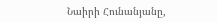Նաիրի Հունանյանը,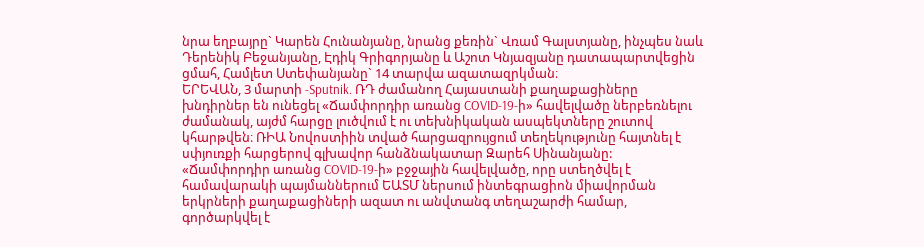նրա եղբայրը` Կարեն Հունանյանը, նրանց քեռին` Վռամ Գալստյանը, ինչպես նաև Դերենիկ Բեջանյանը, Էդիկ Գրիգորյանը և Աշոտ Կնյազյանը դատապարտվեցին ցմահ, Համլետ Ստեփանյանը` 14 տարվա ազատազրկման։
ԵՐԵՎԱՆ, 3 մարտի -Sputnik. ՌԴ ժամանող Հայաստանի քաղաքացիները խնդիրներ են ունեցել «Ճամփորդիր առանց COVID-19-ի» հավելվածը ներբեռնելու ժամանակ, այժմ հարցը լուծվում է ու տեխնիկական ասպեկտները շուտով կհարթվեն։ ՌԻԱ Նովոստիին տված հարցազրույցում տեղեկությունը հայտնել է սփյուռքի հարցերով գլխավոր հանձնակատար Զարեհ Սինանյանը:
«Ճամփորդիր առանց COVID-19-ի» բջջային հավելվածը, որը ստեղծվել է համավարակի պայմաններում ԵԱՏՄ ներսում ինտեգրացիոն միավորման երկրների քաղաքացիների ազատ ու անվտանգ տեղաշարժի համար, գործարկվել է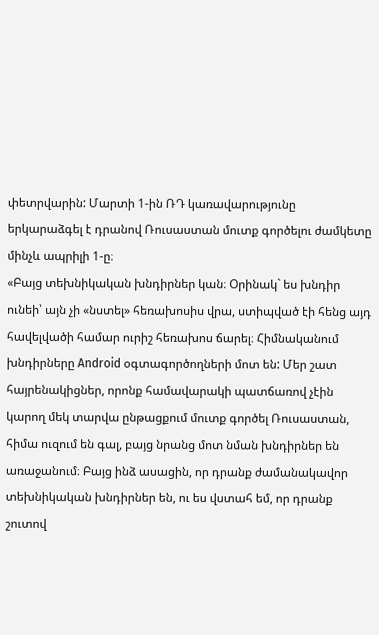փետրվարին: Մարտի 1-ին ՌԴ կառավարությունը երկարաձգել է դրանով Ռուսաստան մուտք գործելու ժամկետը մինչև ապրիլի 1-ը։
«Բայց տեխնիկական խնդիրներ կան։ Օրինակ` ես խնդիր ունեի՝ այն չի «նստել» հեռախոսիս վրա, ստիպված էի հենց այդ հավելվածի համար ուրիշ հեռախոս ճարել։ Հիմնականում խնդիրները Android օգտագործողների մոտ են: Մեր շատ հայրենակիցներ, որոնք համավարակի պատճառով չէին կարող մեկ տարվա ընթացքում մուտք գործել Ռուսաստան, հիմա ուզում են գալ, բայց նրանց մոտ նման խնդիրներ են առաջանում։ Բայց ինձ ասացին, որ դրանք ժամանակավոր տեխնիկական խնդիրներ են, ու ես վստահ եմ, որ դրանք շուտով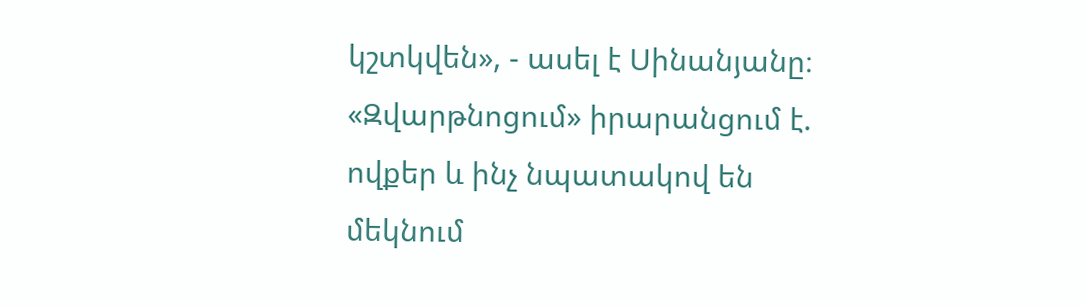կշտկվեն», - ասել է Սինանյանը։
«Զվարթնոցում» իրարանցում է. ովքեր և ինչ նպատակով են մեկնում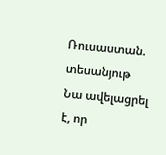Ռուսաստան. տեսանյութ
Նա ավելացրել է, որ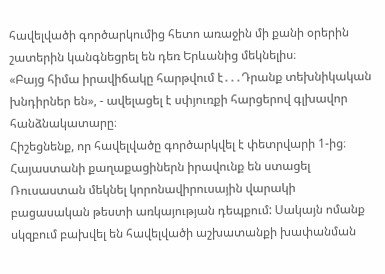հավելվածի գործարկումից հետո առաջին մի քանի օրերին շատերին կանգնեցրել են դեռ Երևանից մեկնելիս։
«Բայց հիմա իրավիճակը հարթվում է․․․Դրանք տեխնիկական խնդիրներ են», - ավելացել է սփյուռքի հարցերով գլխավոր հանձնակատարը։
Հիշեցնենք, որ հավելվածը գործարկվել է փետրվարի 1-ից։ Հայաստանի քաղաքացիներն իրավունք են ստացել Ռուսաստան մեկնել կորոնավիրուսային վարակի բացասական թեստի առկայության դեպքում: Սակայն ոմանք սկզբում բախվել են հավելվածի աշխատանքի խափանման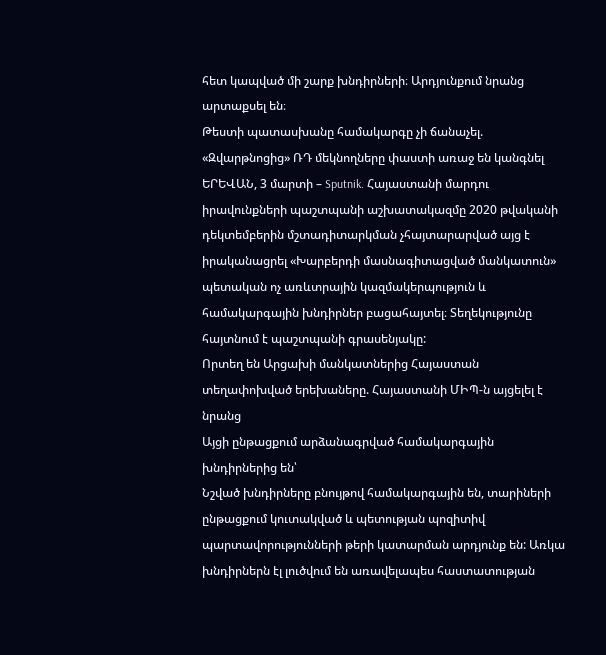հետ կապված մի շարք խնդիրների։ Արդյունքում նրանց արտաքսել են։
Թեստի պատասխանը համակարգը չի ճանաչել. «Զվարթնոցից» ՌԴ մեկնողները փաստի առաջ են կանգնել
ԵՐԵՎԱՆ, 3 մարտի – Sputnik. Հայաստանի մարդու իրավունքների պաշտպանի աշխատակազմը 2020 թվականի դեկտեմբերին մշտադիտարկման չհայտարարված այց է իրականացրել «Խարբերդի մասնագիտացված մանկատուն» պետական ոչ առևտրային կազմակերպություն և համակարգային խնդիրներ բացահայտել։ Տեղեկությունը հայտնում է պաշտպանի գրասենյակը:
Որտեղ են Արցախի մանկատներից Հայաստան տեղափոխված երեխաները. Հայաստանի ՄԻՊ-ն այցելել է նրանց
Այցի ընթացքում արձանագրված համակարգային խնդիրներից են՝
Նշված խնդիրները բնույթով համակարգային են, տարիների ընթացքում կուտակված և պետության պոզիտիվ պարտավորությունների թերի կատարման արդյունք են: Առկա խնդիրներն էլ լուծվում են առավելապես հաստատության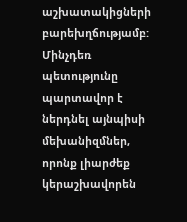աշխատակիցների բարեխղճությամբ: Մինչդեռ պետությունը պարտավոր է ներդնել այնպիսի մեխանիզմներ, որոնք լիարժեք կերաշխավորեն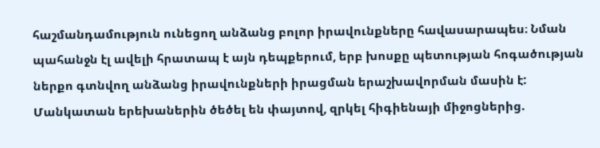հաշմանդամություն ունեցող անձանց բոլոր իրավունքները հավասարապես։ Նման պահանջն էլ ավելի հրատապ է այն դեպքերում, երբ խոսքը պետության հոգածության ներքո գտնվող անձանց իրավունքների իրացման երաշխավորման մասին է:
Մանկատան երեխաներին ծեծել են փայտով, զրկել հիգիենայի միջոցներից.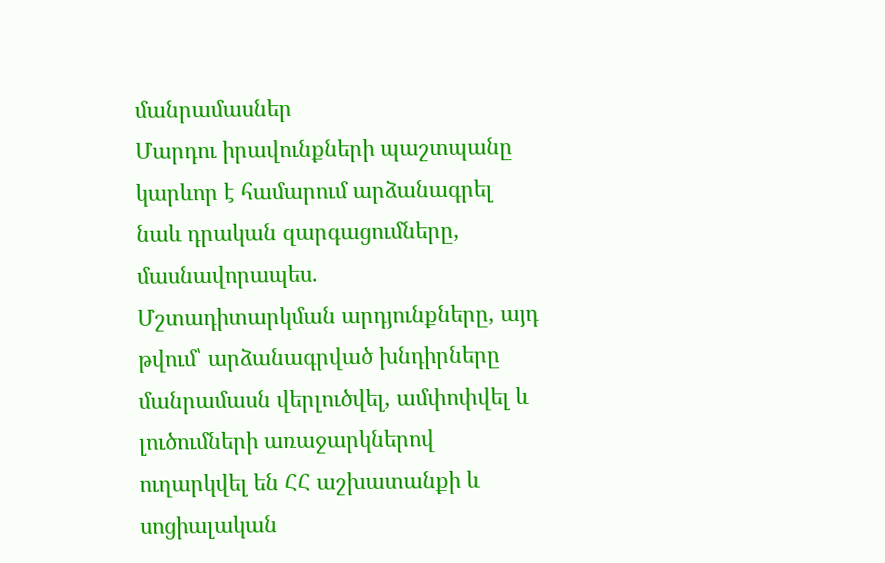մանրամասներ
Մարդու իրավունքների պաշտպանը կարևոր է համարում արձանագրել նաև դրական զարգացումները, մասնավորապես.
Մշտադիտարկման արդյունքները, այդ թվում՝ արձանագրված խնդիրները մանրամասն վերլուծվել, ամփոփվել և լուծումների առաջարկներով ուղարկվել են ՀՀ աշխատանքի և սոցիալական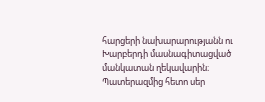հարցերի նախարարությանն ու Խարբերդի մասնագիտացված մանկատան ղեկավարին։
Պատերազմից հետո սեր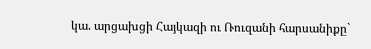կա. արցախցի Հայկազի ու Ռուզանի հարսանիքը`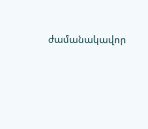ժամանակավոր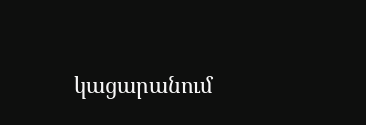կացարանում